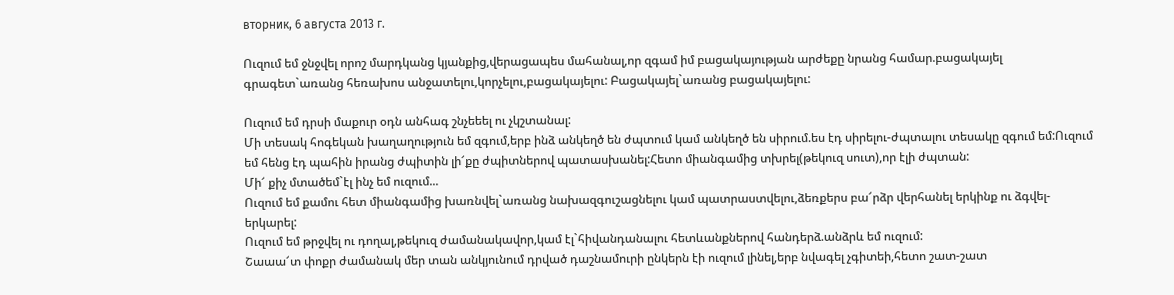вторник, 6 августа 2013 г.

Ուզում եմ ջնջվել որոշ մարդկանց կյանքից,վերացապես մահանալ,որ զգամ իմ բացակայության արժեքը նրանց համար.բացակայել գրագետ`առանց հեռախոս անջատելու,կորչելու,բացակայելու: Բացակայել`առանց բացակայելու:

Ուզում եմ դրսի մաքուր օդն անհագ շնչեեել ու չկշտանալ:
Մի տեսակ հոգեկան խաղաղություն եմ զգում,երբ ինձ անկեղծ են ժպտում կամ անկեղծ են սիրում.ես էդ սիրելու-ժպտալու տեսակը զգում եմ:Ուզում եմ հենց էդ պահին իրանց ժպիտին լի՜քը ժպիտներով պատասխանել:Հետո միանգամից տխրել(թեկուզ սուտ),որ էլի ժպտան:
Մի՜ քիչ մտածեմ`էլ ինչ եմ ուզում...
Ուզում եմ քամու հետ միանգամից խառնվել`առանց նախազգուշացնելու կամ պատրաստվելու,ձեռքերս բա՜րձր վերհանել երկինք ու ձգվել-երկարել:
Ուզում եմ թրջվել ու դողալ,թեկուզ ժամանակավոր,կամ էլ`հիվանդանալու հետևանքներով հանդերձ.անձրև եմ ուզում:
Շաաա՜տ փոքր ժամանակ մեր տան անկյունում դրված դաշնամուրի ընկերն էի ուզում լինել,երբ նվագել չգիտեի,հետո շատ-շատ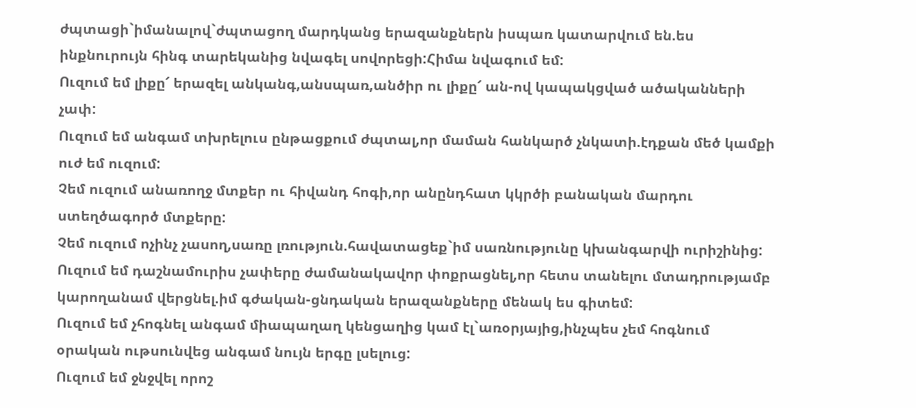ժպտացի`իմանալով`ժպտացող մարդկանց երազանքներն իսպառ կատարվում են.ես ինքնուրույն հինգ տարեկանից նվագել սովորեցի:Հիմա նվագում եմ:
Ուզում եմ լիքը՜ երազել անկանգ,անսպառ,անծիր ու լիքը՜ ան-ով կապակցված ածականների չափ:
Ուզում եմ անգամ տխրելուս ընթացքում ժպտալ,որ մաման հանկարծ չնկատի.էդքան մեծ կամքի ուժ եմ ուզում:
Չեմ ուզում անառողջ մտքեր ու հիվանդ հոգի,որ անընդհատ կկրծի բանական մարդու ստեղծագործ մտքերը:
Չեմ ուզում ոչինչ չասող,սառը լռություն.հավատացեք`իմ սառնությունը կխանգարվի ուրիշինից:
Ուզում եմ դաշնամուրիս չափերը ժամանակավոր փոքրացնել,որ հետս տանելու մտադրությամբ կարողանամ վերցնել.իմ գժական-ցնդական երազանքները մենակ ես գիտեմ:
Ուզում եմ չհոգնել անգամ միապաղաղ կենցաղից կամ էլ`առօրյայից,ինչպես չեմ հոգնում օրական ութսունվեց անգամ նույն երգը լսելուց:
Ուզում եմ ջնջվել որոշ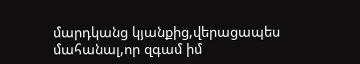մարդկանց կյանքից,վերացապես մահանալ,որ զգամ իմ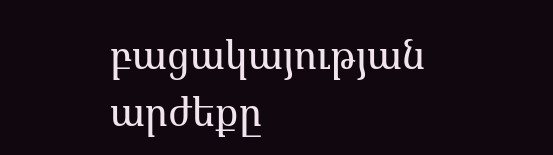բացակայության արժեքը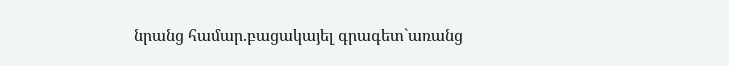նրանց համար.բացակայել գրագետ`առանց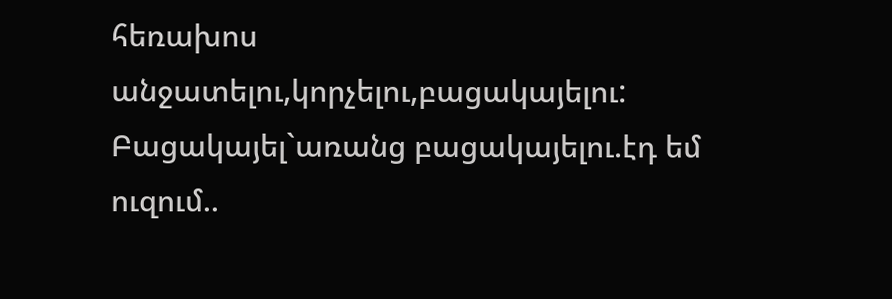հեռախոս անջատելու,կորչելու,բացակայելու:
Բացակայել`առանց բացակայելու.էդ եմ ուզում..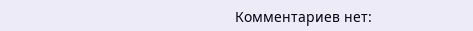Комментариев нет: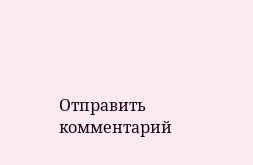Отправить комментарий